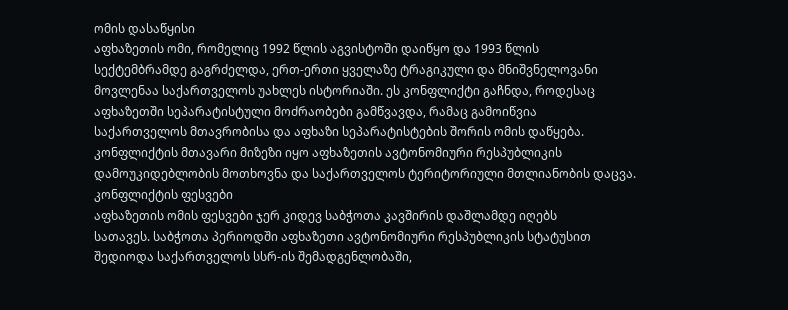ომის დასაწყისი
აფხაზეთის ომი, რომელიც 1992 წლის აგვისტოში დაიწყო და 1993 წლის
სექტემბრამდე გაგრძელდა, ერთ-ერთი ყველაზე ტრაგიკული და მნიშვნელოვანი
მოვლენაა საქართველოს უახლეს ისტორიაში. ეს კონფლიქტი გაჩნდა, როდესაც
აფხაზეთში სეპარატისტული მოძრაობები გამწვავდა, რამაც გამოიწვია
საქართველოს მთავრობისა და აფხაზი სეპარატისტების შორის ომის დაწყება.
კონფლიქტის მთავარი მიზეზი იყო აფხაზეთის ავტონომიური რესპუბლიკის
დამოუკიდებლობის მოთხოვნა და საქართველოს ტერიტორიული მთლიანობის დაცვა.
კონფლიქტის ფესვები
აფხაზეთის ომის ფესვები ჯერ კიდევ საბჭოთა კავშირის დაშლამდე იღებს
სათავეს. საბჭოთა პერიოდში აფხაზეთი ავტონომიური რესპუბლიკის სტატუსით
შედიოდა საქართველოს სსრ-ის შემადგენლობაში,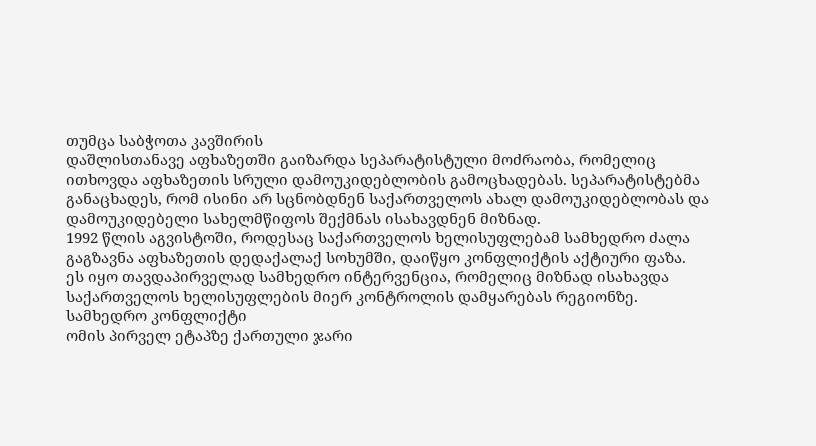თუმცა საბჭოთა კავშირის
დაშლისთანავე აფხაზეთში გაიზარდა სეპარატისტული მოძრაობა, რომელიც
ითხოვდა აფხაზეთის სრული დამოუკიდებლობის გამოცხადებას. სეპარატისტებმა
განაცხადეს, რომ ისინი არ სცნობდნენ საქართველოს ახალ დამოუკიდებლობას და
დამოუკიდებელი სახელმწიფოს შექმნას ისახავდნენ მიზნად.
1992 წლის აგვისტოში, როდესაც საქართველოს ხელისუფლებამ სამხედრო ძალა
გაგზავნა აფხაზეთის დედაქალაქ სოხუმში, დაიწყო კონფლიქტის აქტიური ფაზა.
ეს იყო თავდაპირველად სამხედრო ინტერვენცია, რომელიც მიზნად ისახავდა
საქართველოს ხელისუფლების მიერ კონტროლის დამყარებას რეგიონზე.
სამხედრო კონფლიქტი
ომის პირველ ეტაპზე ქართული ჯარი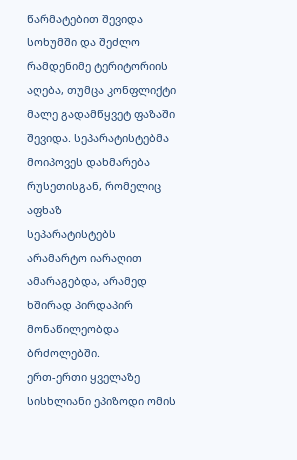წარმატებით შევიდა სოხუმში და შეძლო
რამდენიმე ტერიტორიის აღება, თუმცა კონფლიქტი მალე გადამწყვეტ ფაზაში
შევიდა. სეპარატისტებმა მოიპოვეს დახმარება რუსეთისგან, რომელიც აფხაზ
სეპარატისტებს არამარტო იარაღით ამარაგებდა, არამედ ხშირად პირდაპირ
მონაწილეობდა ბრძოლებში.
ერთ-ერთი ყველაზე სისხლიანი ეპიზოდი ომის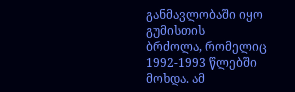განმავლობაში იყო გუმისთის
ბრძოლა, რომელიც 1992-1993 წლებში მოხდა. ამ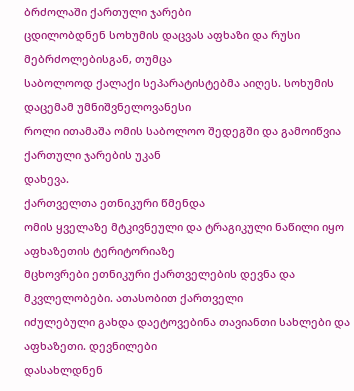ბრძოლაში ქართული ჯარები
ცდილობდნენ სოხუმის დაცვას აფხაზი და რუსი მებრძოლებისგან, თუმცა
საბოლოოდ ქალაქი სეპარატისტებმა აიღეს. სოხუმის დაცემამ უმნიშვნელოვანესი
როლი ითამაშა ომის საბოლოო შედეგში და გამოიწვია ქართული ჯარების უკან
დახევა.
ქართველთა ეთნიკური წმენდა
ომის ყველაზე მტკივნეული და ტრაგიკული ნაწილი იყო აფხაზეთის ტერიტორიაზე
მცხოვრები ეთნიკური ქართველების დევნა და მკვლელობები. ათასობით ქართველი
იძულებული გახდა დაეტოვებინა თავიანთი სახლები და აფხაზეთი. დევნილები
დასახლდნენ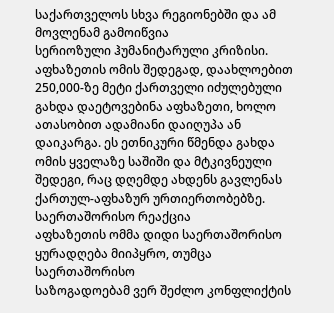საქართველოს სხვა რეგიონებში და ამ მოვლენამ გამოიწვია
სერიოზული ჰუმანიტარული კრიზისი.
აფხაზეთის ომის შედეგად, დაახლოებით 250,000-ზე მეტი ქართველი იძულებული
გახდა დაეტოვებინა აფხაზეთი, ხოლო ათასობით ადამიანი დაიღუპა ან
დაიკარგა. ეს ეთნიკური წმენდა გახდა ომის ყველაზე საშიში და მტკივნეული
შედეგი, რაც დღემდე ახდენს გავლენას ქართულ-აფხაზურ ურთიერთობებზე.
საერთაშორისო რეაქცია
აფხაზეთის ომმა დიდი საერთაშორისო ყურადღება მიიპყრო, თუმცა საერთაშორისო
საზოგადოებამ ვერ შეძლო კონფლიქტის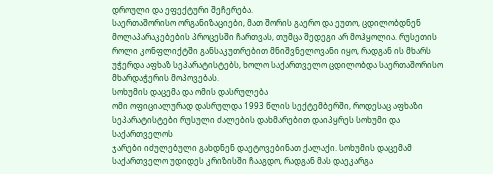დროული და ეფექტური შეჩერება.
საერთაშორისო ორგანიზაციები, მათ შორის გაერო და ეუთო, ცდილობდნენ
მოლაპარაკებების პროცესში ჩართვას, თუმცა შედეგი არ მოჰყოლია. რუსეთის
როლი კონფლიქტში განსაკუთრებით მნიშვნელოვანი იყო, რადგან ის მხარს
უჭერდა აფხაზ სეპარატისტებს, ხოლო საქართველო ცდილობდა საერთაშორისო
მხარდაჭერის მოპოვებას.
სოხუმის დაცემა და ომის დასრულება
ომი ოფიციალურად დასრულდა 1993 წლის სექტემბერში, როდესაც აფხაზი
სეპარატისტები რუსული ძალების დახმარებით დაიპყრეს სოხუმი და საქართველოს
ჯარები იძულებული გახდნენ დაეტოვებინათ ქალაქი. სოხუმის დაცემამ
საქართველო უდიდეს კრიზისში ჩააგდო, რადგან მას დაეკარგა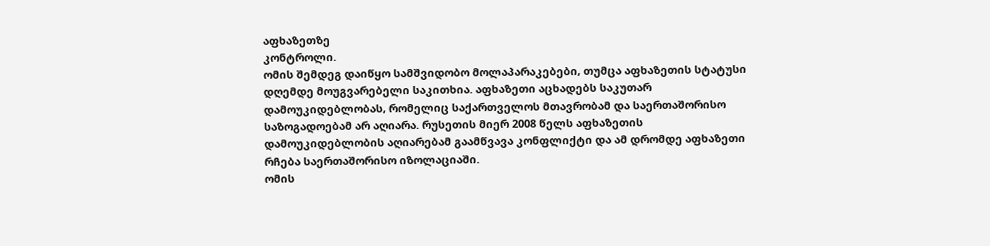აფხაზეთზე
კონტროლი.
ომის შემდეგ დაიწყო სამშვიდობო მოლაპარაკებები, თუმცა აფხაზეთის სტატუსი
დღემდე მოუგვარებელი საკითხია. აფხაზეთი აცხადებს საკუთარ
დამოუკიდებლობას, რომელიც საქართველოს მთავრობამ და საერთაშორისო
საზოგადოებამ არ აღიარა. რუსეთის მიერ 2008 წელს აფხაზეთის
დამოუკიდებლობის აღიარებამ გაამწვავა კონფლიქტი და ამ დრომდე აფხაზეთი
რჩება საერთაშორისო იზოლაციაში.
ომის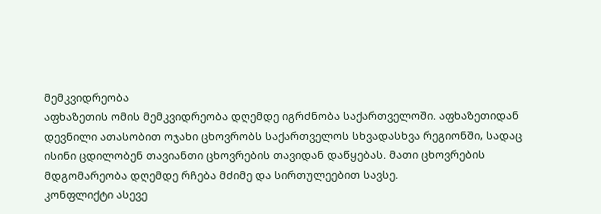მემკვიდრეობა
აფხაზეთის ომის მემკვიდრეობა დღემდე იგრძნობა საქართველოში. აფხაზეთიდან
დევნილი ათასობით ოჯახი ცხოვრობს საქართველოს სხვადასხვა რეგიონში, სადაც
ისინი ცდილობენ თავიანთი ცხოვრების თავიდან დაწყებას. მათი ცხოვრების
მდგომარეობა დღემდე რჩება მძიმე და სირთულეებით სავსე.
კონფლიქტი ასევე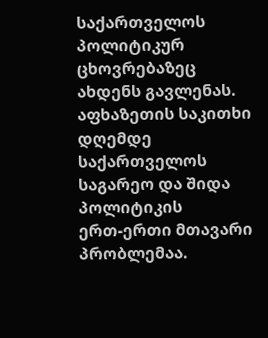საქართველოს პოლიტიკურ ცხოვრებაზეც ახდენს გავლენას.
აფხაზეთის საკითხი დღემდე საქართველოს საგარეო და შიდა პოლიტიკის
ერთ-ერთი მთავარი პრობლემაა.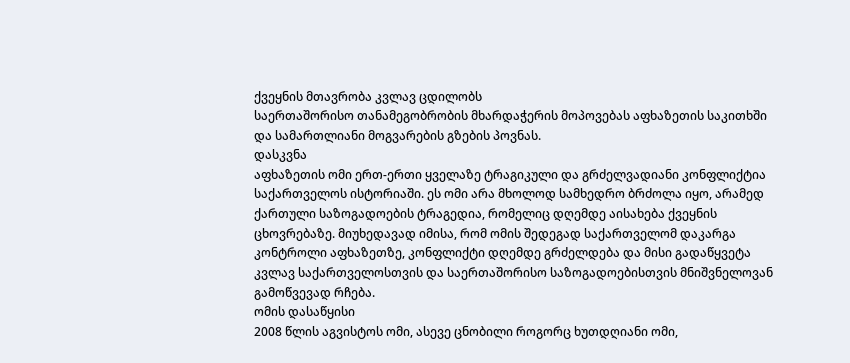ქვეყნის მთავრობა კვლავ ცდილობს
საერთაშორისო თანამეგობრობის მხარდაჭერის მოპოვებას აფხაზეთის საკითხში
და სამართლიანი მოგვარების გზების პოვნას.
დასკვნა
აფხაზეთის ომი ერთ-ერთი ყველაზე ტრაგიკული და გრძელვადიანი კონფლიქტია
საქართველოს ისტორიაში. ეს ომი არა მხოლოდ სამხედრო ბრძოლა იყო, არამედ
ქართული საზოგადოების ტრაგედია, რომელიც დღემდე აისახება ქვეყნის
ცხოვრებაზე. მიუხედავად იმისა, რომ ომის შედეგად საქართველომ დაკარგა
კონტროლი აფხაზეთზე, კონფლიქტი დღემდე გრძელდება და მისი გადაწყვეტა
კვლავ საქართველოსთვის და საერთაშორისო საზოგადოებისთვის მნიშვნელოვან
გამოწვევად რჩება.
ომის დასაწყისი
2008 წლის აგვისტოს ომი, ასევე ცნობილი როგორც ხუთდღიანი ომი,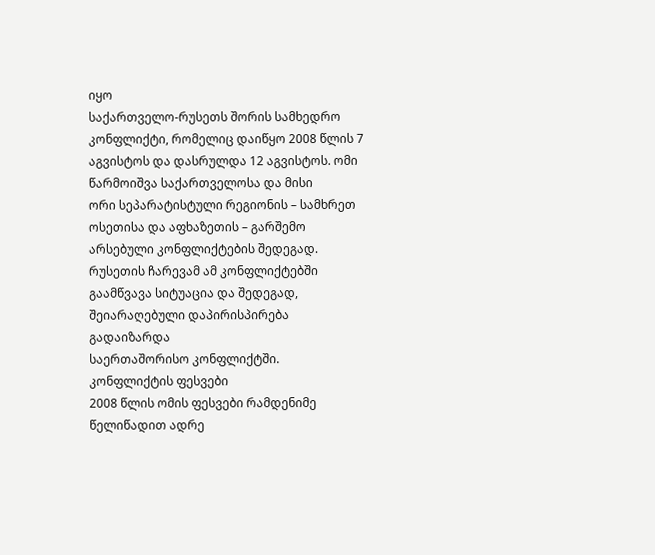იყო
საქართველო-რუსეთს შორის სამხედრო კონფლიქტი, რომელიც დაიწყო 2008 წლის 7
აგვისტოს და დასრულდა 12 აგვისტოს. ომი წარმოიშვა საქართველოსა და მისი
ორი სეპარატისტული რეგიონის – სამხრეთ ოსეთისა და აფხაზეთის – გარშემო
არსებული კონფლიქტების შედეგად. რუსეთის ჩარევამ ამ კონფლიქტებში
გაამწვავა სიტუაცია და შედეგად, შეიარაღებული დაპირისპირება გადაიზარდა
საერთაშორისო კონფლიქტში.
კონფლიქტის ფესვები
2008 წლის ომის ფესვები რამდენიმე წელიწადით ადრე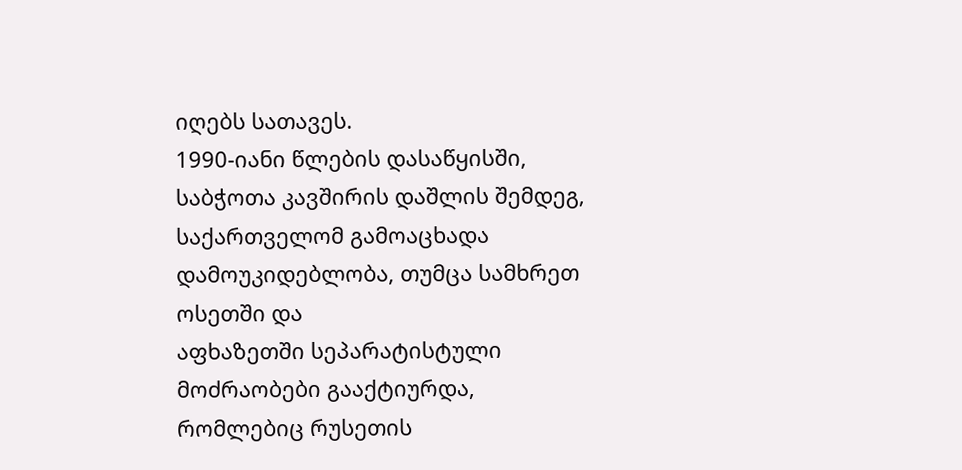იღებს სათავეს.
1990-იანი წლების დასაწყისში, საბჭოთა კავშირის დაშლის შემდეგ,
საქართველომ გამოაცხადა დამოუკიდებლობა, თუმცა სამხრეთ ოსეთში და
აფხაზეთში სეპარატისტული მოძრაობები გააქტიურდა, რომლებიც რუსეთის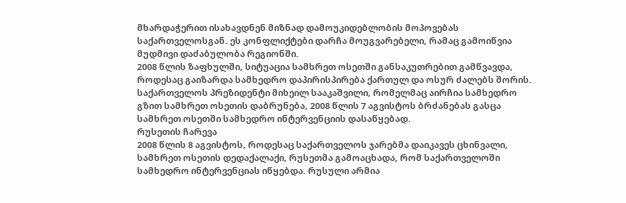მხარდაჭერით ისახავდნენ მიზნად დამოუკიდებლობის მოპოვებას
საქართველოსგან. ეს კონფლიქტები დარჩა მოუგვარებელი, რამაც გამოიწვია
მუდმივი დაძაბულობა რეგიონში.
2008 წლის ზაფხულში, სიტუაცია სამხრეთ ოსეთში განსაკუთრებით გამწვავდა,
როდესაც გაიზარდა სამხედრო დაპირისპირება ქართულ და ოსურ ძალებს შორის.
საქართველოს პრეზიდენტი მიხეილ სააკაშვილი, რომელმაც აირჩია სამხედრო
გზით სამხრეთ ოსეთის დაბრუნება, 2008 წლის 7 აგვისტოს ბრძანებას გასცა
სამხრეთ ოსეთში სამხედრო ინტერვენციის დასაწყებად.
რუსეთის ჩარევა
2008 წლის 8 აგვისტოს, როდესაც საქართველოს ჯარებმა დაიკავეს ცხინვალი,
სამხრეთ ოსეთის დედაქალაქი, რუსეთმა გამოაცხადა, რომ საქართველოში
სამხედრო ინტერვენციას იწყებდა. რუსული არმია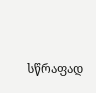სწრაფად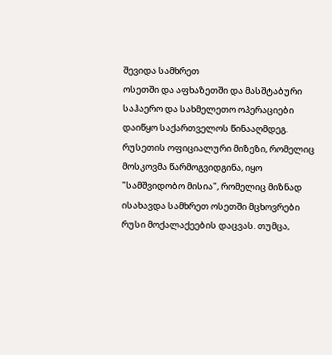შევიდა სამხრეთ
ოსეთში და აფხაზეთში და მასშტაბური საჰაერო და სახმელეთო ოპერაციები
დაიწყო საქართველოს წინააღმდეგ.
რუსეთის ოფიციალური მიზეზი, რომელიც მოსკოვმა წარმოგვიდგინა, იყო
"სამშვიდობო მისია", რომელიც მიზნად ისახავდა სამხრეთ ოსეთში მცხოვრები
რუსი მოქალაქეების დაცვას. თუმცა,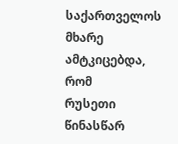საქართველოს მხარე ამტკიცებდა, რომ
რუსეთი წინასწარ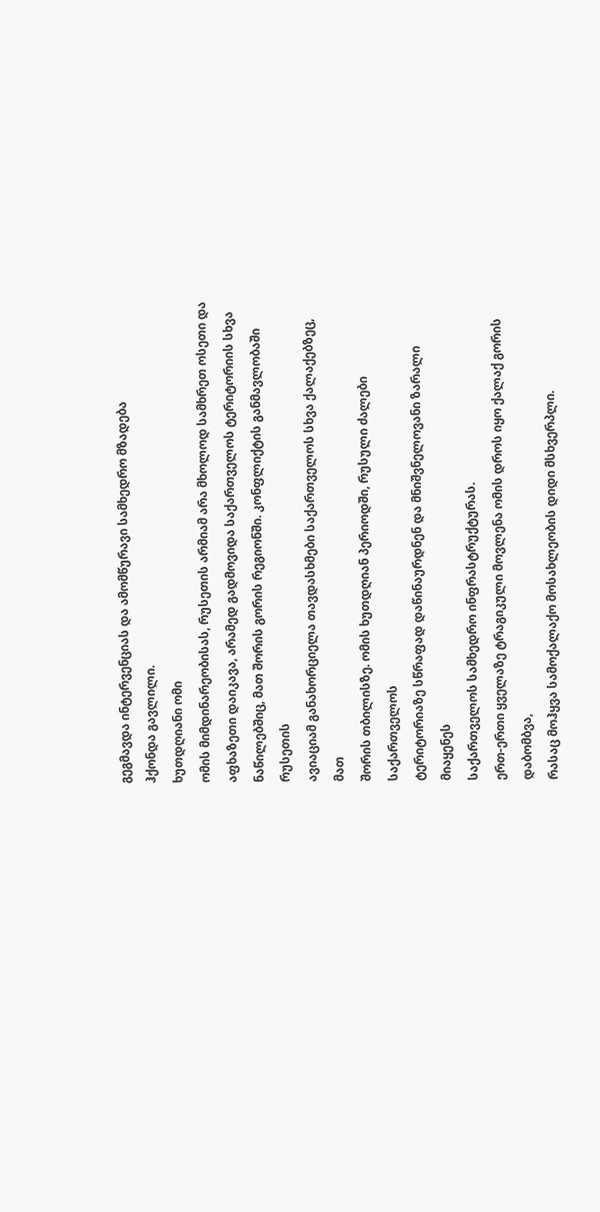გეგმავდა ინტერვენციას და ამომწურავი სამხედრო მზადება
ჰქონდა გავლილი.
ხუთდღიანი ომი
ომის მიმდინარეობისას, რუსეთის არმიამ არა მხოლოდ სამხრეთ ოსეთი და
აფხაზეთი დაიკავა, არამედ გადმოვიდა საქართველოს ტერიტორიის სხვა
ნაწილებშიც, მათ შორის გორის რეგიონში. კონფლიქტის განმავლობაში რუსეთის
ავიაციამ განახორციელა თავდასხმები საქართველოს სხვა ქალაქებზეც, მათ
შორის თბილისზე. ომის ხუთდღიან პერიოდში, რუსული ძალები საქართველოს
ტერიტორიაზე სწრაფად დაწინაურდნენ და მნიშვნელოვანი ზარალი მიაყენეს
საქართველოს სამხედრო ინფრასტრუქტურას.
ერთ-ერთი ყველაზე ტრაგიკული მოვლენა ომის დროს იყო ქალაქ გორის დაბომბვა,
რასაც მოჰყვა სამოქალაქო მოსახლეობის დიდი მსხვერპლი.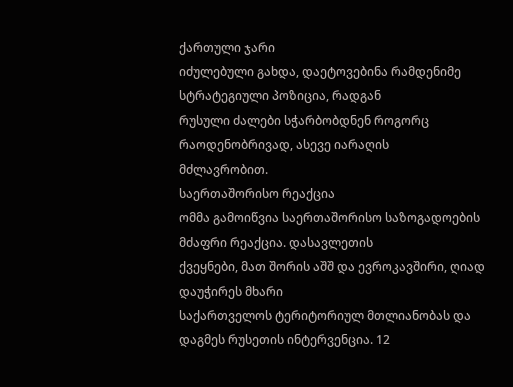ქართული ჯარი
იძულებული გახდა, დაეტოვებინა რამდენიმე სტრატეგიული პოზიცია, რადგან
რუსული ძალები სჭარბობდნენ როგორც რაოდენობრივად, ასევე იარაღის
მძლავრობით.
საერთაშორისო რეაქცია
ომმა გამოიწვია საერთაშორისო საზოგადოების მძაფრი რეაქცია. დასავლეთის
ქვეყნები, მათ შორის აშშ და ევროკავშირი, ღიად დაუჭირეს მხარი
საქართველოს ტერიტორიულ მთლიანობას და დაგმეს რუსეთის ინტერვენცია. 12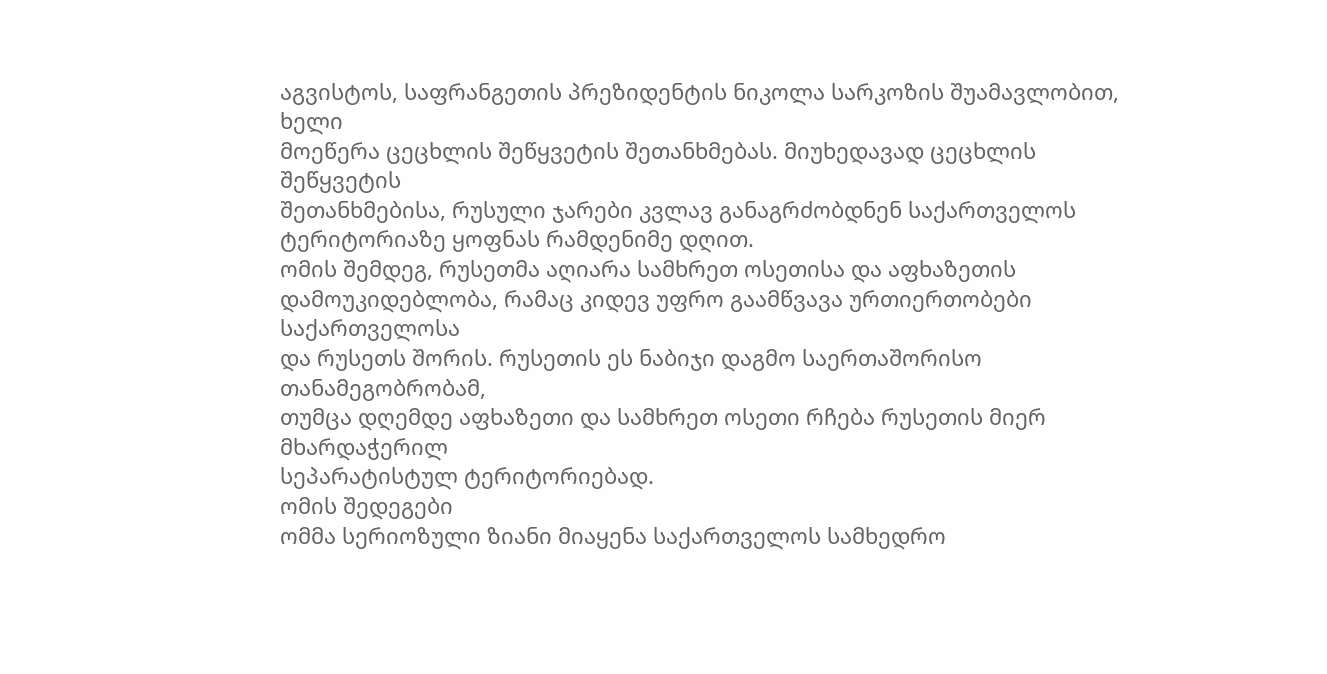აგვისტოს, საფრანგეთის პრეზიდენტის ნიკოლა სარკოზის შუამავლობით, ხელი
მოეწერა ცეცხლის შეწყვეტის შეთანხმებას. მიუხედავად ცეცხლის შეწყვეტის
შეთანხმებისა, რუსული ჯარები კვლავ განაგრძობდნენ საქართველოს
ტერიტორიაზე ყოფნას რამდენიმე დღით.
ომის შემდეგ, რუსეთმა აღიარა სამხრეთ ოსეთისა და აფხაზეთის
დამოუკიდებლობა, რამაც კიდევ უფრო გაამწვავა ურთიერთობები საქართველოსა
და რუსეთს შორის. რუსეთის ეს ნაბიჯი დაგმო საერთაშორისო თანამეგობრობამ,
თუმცა დღემდე აფხაზეთი და სამხრეთ ოსეთი რჩება რუსეთის მიერ მხარდაჭერილ
სეპარატისტულ ტერიტორიებად.
ომის შედეგები
ომმა სერიოზული ზიანი მიაყენა საქართველოს სამხედრო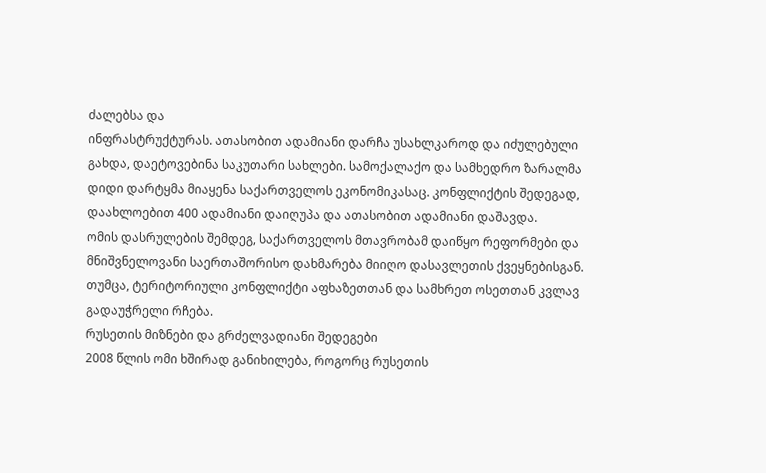ძალებსა და
ინფრასტრუქტურას. ათასობით ადამიანი დარჩა უსახლკაროდ და იძულებული
გახდა, დაეტოვებინა საკუთარი სახლები. სამოქალაქო და სამხედრო ზარალმა
დიდი დარტყმა მიაყენა საქართველოს ეკონომიკასაც. კონფლიქტის შედეგად,
დაახლოებით 400 ადამიანი დაიღუპა და ათასობით ადამიანი დაშავდა.
ომის დასრულების შემდეგ, საქართველოს მთავრობამ დაიწყო რეფორმები და
მნიშვნელოვანი საერთაშორისო დახმარება მიიღო დასავლეთის ქვეყნებისგან.
თუმცა, ტერიტორიული კონფლიქტი აფხაზეთთან და სამხრეთ ოსეთთან კვლავ
გადაუჭრელი რჩება.
რუსეთის მიზნები და გრძელვადიანი შედეგები
2008 წლის ომი ხშირად განიხილება, როგორც რუსეთის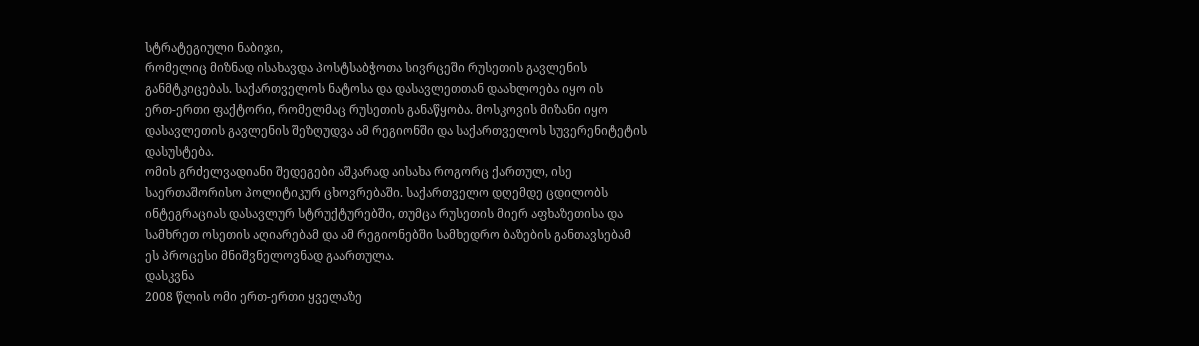სტრატეგიული ნაბიჯი,
რომელიც მიზნად ისახავდა პოსტსაბჭოთა სივრცეში რუსეთის გავლენის
განმტკიცებას. საქართველოს ნატოსა და დასავლეთთან დაახლოება იყო ის
ერთ-ერთი ფაქტორი, რომელმაც რუსეთის განაწყობა. მოსკოვის მიზანი იყო
დასავლეთის გავლენის შეზღუდვა ამ რეგიონში და საქართველოს სუვერენიტეტის
დასუსტება.
ომის გრძელვადიანი შედეგები აშკარად აისახა როგორც ქართულ, ისე
საერთაშორისო პოლიტიკურ ცხოვრებაში. საქართველო დღემდე ცდილობს
ინტეგრაციას დასავლურ სტრუქტურებში, თუმცა რუსეთის მიერ აფხაზეთისა და
სამხრეთ ოსეთის აღიარებამ და ამ რეგიონებში სამხედრო ბაზების განთავსებამ
ეს პროცესი მნიშვნელოვნად გაართულა.
დასკვნა
2008 წლის ომი ერთ-ერთი ყველაზე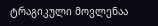ტრაგიკული მოვლენაა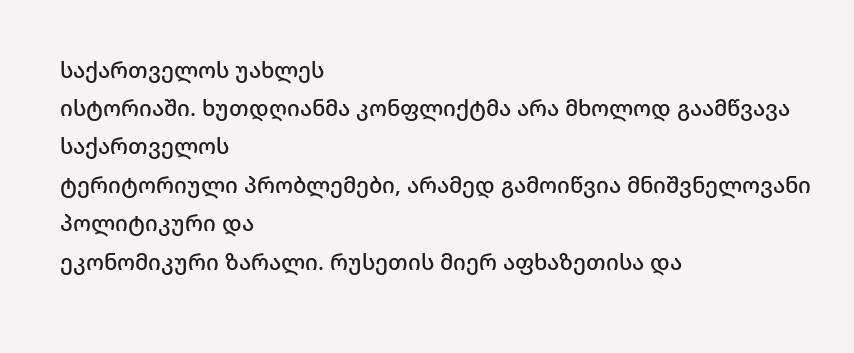საქართველოს უახლეს
ისტორიაში. ხუთდღიანმა კონფლიქტმა არა მხოლოდ გაამწვავა საქართველოს
ტერიტორიული პრობლემები, არამედ გამოიწვია მნიშვნელოვანი პოლიტიკური და
ეკონომიკური ზარალი. რუსეთის მიერ აფხაზეთისა და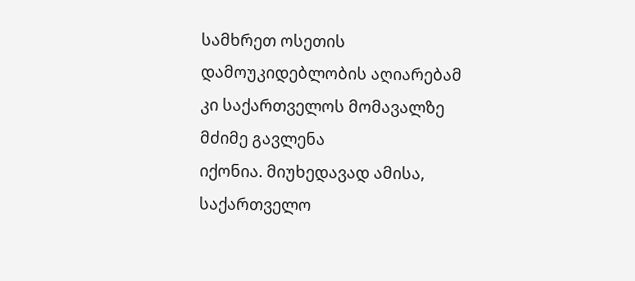სამხრეთ ოსეთის
დამოუკიდებლობის აღიარებამ კი საქართველოს მომავალზე მძიმე გავლენა
იქონია. მიუხედავად ამისა, საქართველო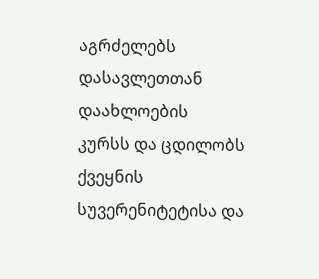აგრძელებს დასავლეთთან დაახლოების
კურსს და ცდილობს ქვეყნის სუვერენიტეტისა და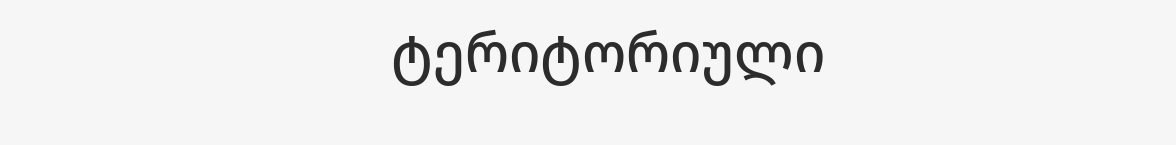ტერიტორიული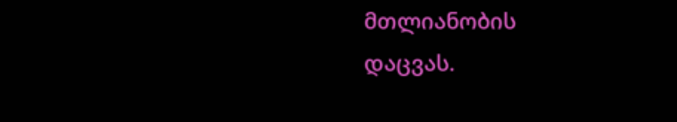მთლიანობის
დაცვას.